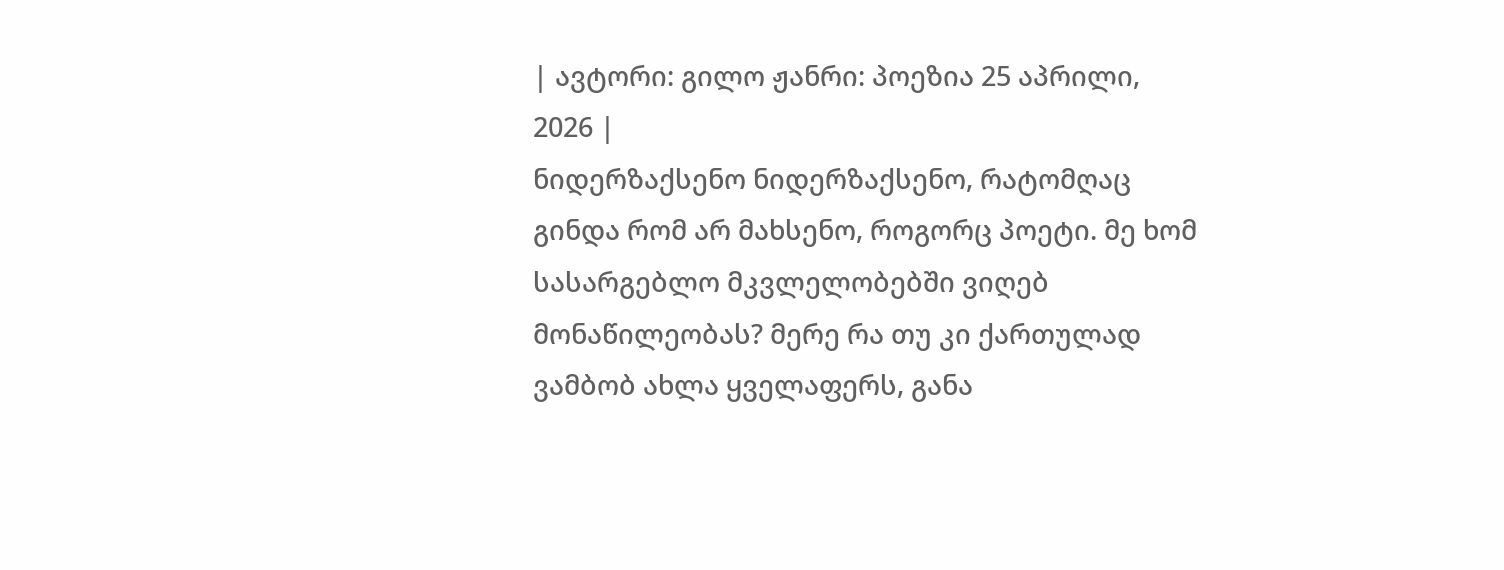| ავტორი: გილო ჟანრი: პოეზია 25 აპრილი, 2026 |
ნიდერზაქსენო ნიდერზაქსენო, რატომღაც გინდა რომ არ მახსენო, როგორც პოეტი. მე ხომ სასარგებლო მკვლელობებში ვიღებ მონაწილეობას? მერე რა თუ კი ქართულად ვამბობ ახლა ყველაფერს, განა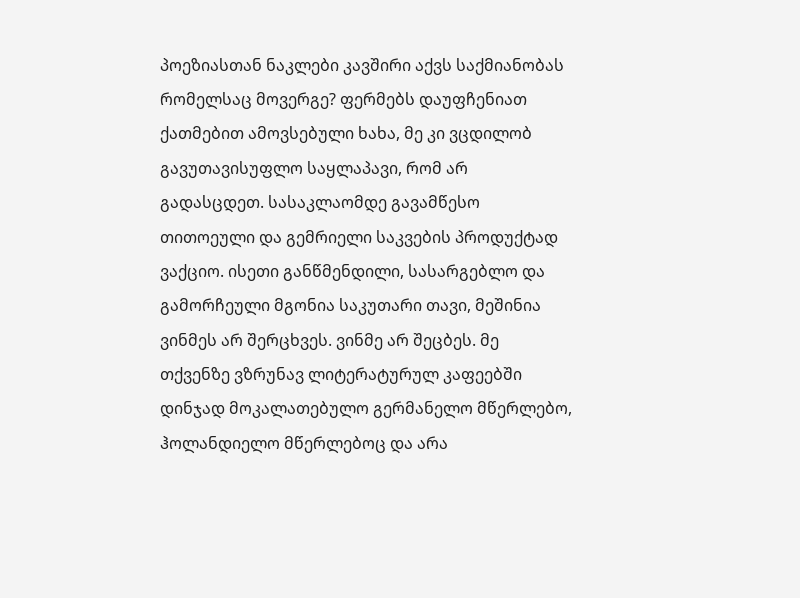პოეზიასთან ნაკლები კავშირი აქვს საქმიანობას რომელსაც მოვერგე? ფერმებს დაუფჩენიათ ქათმებით ამოვსებული ხახა, მე კი ვცდილობ გავუთავისუფლო საყლაპავი, რომ არ გადასცდეთ. სასაკლაომდე გავამწესო თითოეული და გემრიელი საკვების პროდუქტად ვაქციო. ისეთი განწმენდილი, სასარგებლო და გამორჩეული მგონია საკუთარი თავი, მეშინია ვინმეს არ შერცხვეს. ვინმე არ შეცბეს. მე თქვენზე ვზრუნავ ლიტერატურულ კაფეებში დინჯად მოკალათებულო გერმანელო მწერლებო, ჰოლანდიელო მწერლებოც და არა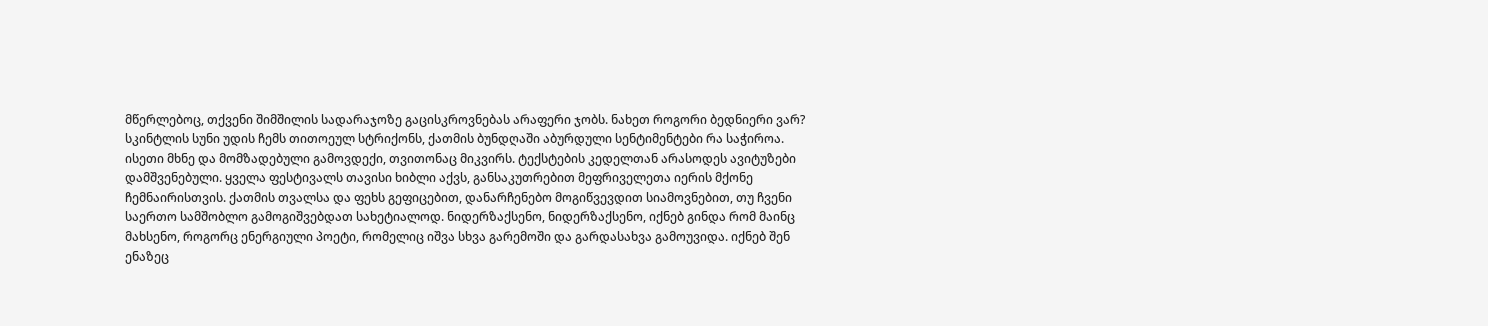მწერლებოც, თქვენი შიმშილის სადარაჯოზე გაცისკროვნებას არაფერი ჯობს. ნახეთ როგორი ბედნიერი ვარ? სკინტლის სუნი უდის ჩემს თითოეულ სტრიქონს, ქათმის ბუნდღაში აბურდული სენტიმენტები რა საჭიროა. ისეთი მხნე და მომზადებული გამოვდექი, თვითონაც მიკვირს. ტექსტების კედელთან არასოდეს ავიტუზები დამშვენებული. ყველა ფესტივალს თავისი ხიბლი აქვს, განსაკუთრებით მეფრიველეთა იერის მქონე ჩემნაირისთვის. ქათმის თვალსა და ფეხს გეფიცებით, დანარჩენებო მოგიწვევდით სიამოვნებით, თუ ჩვენი საერთო სამშობლო გამოგიშვებდათ სახეტიალოდ. ნიდერზაქსენო, ნიდერზაქსენო, იქნებ გინდა რომ მაინც მახსენო, როგორც ენერგიული პოეტი, რომელიც იშვა სხვა გარემოში და გარდასახვა გამოუვიდა. იქნებ შენ ენაზეც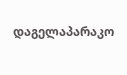დაგელაპარაკო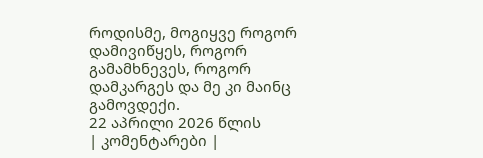როდისმე, მოგიყვე როგორ დამივიწყეს, როგორ გამამხნევეს, როგორ დამკარგეს და მე კი მაინც გამოვდექი.
22 აპრილი 2026 წლის
| კომენტარები |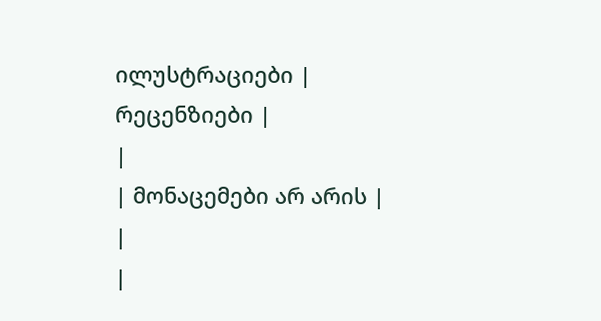ილუსტრაციები |
რეცენზიები |
|
| მონაცემები არ არის |
|
|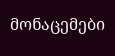მონაცემები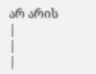არ არის |
|
|